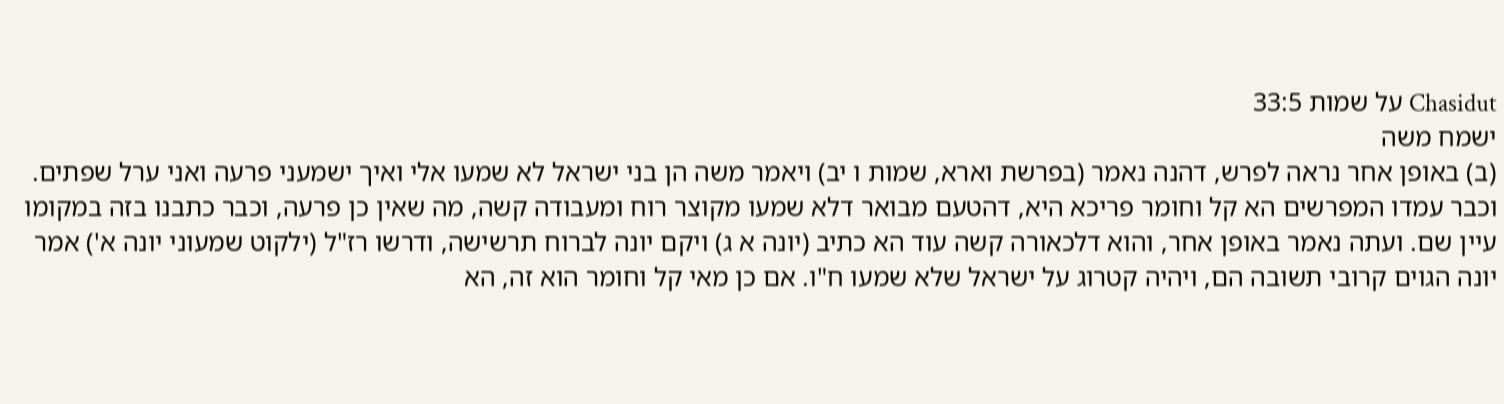Chasidut על שמות 33:5
ישמח משה
(ב) באופן אחר נראה לפרש, דהנה נאמר (בפרשת וארא, שמות ו יב) ויאמר משה הן בני ישראל לא שמעו אלי ואיך ישמעני פרעה ואני ערל שפתים. וכבר עמדו המפרשים הא קל וחומר פריכא היא, דהטעם מבואר דלא שמעו מקוצר רוח ומעבודה קשה, מה שאין כן פרעה, וכבר כתבנו בזה במקומו עיין שם. ועתה נאמר באופן אחר, והוא דלכאורה קשה עוד הא כתיב (יונה א ג) ויקם יונה לברוח תרשישה, ודרשו רז"ל (ילקוט שמעוני יונה א') אמר יונה הגוים קרובי תשובה הם, ויהיה קטרוג על ישראל שלא שמעו ח"ו. אם כן מאי קל וחומר הוא זה, הא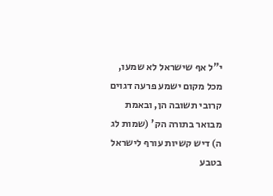י"ל אף שישראל לא שמעו, מכל מקום ישמע פרעה דגוים קרובי תשובה הן, ובאמת מבואר בתורה הק' (שמות לג ה) דיש קשיות עורף לישראל בטבע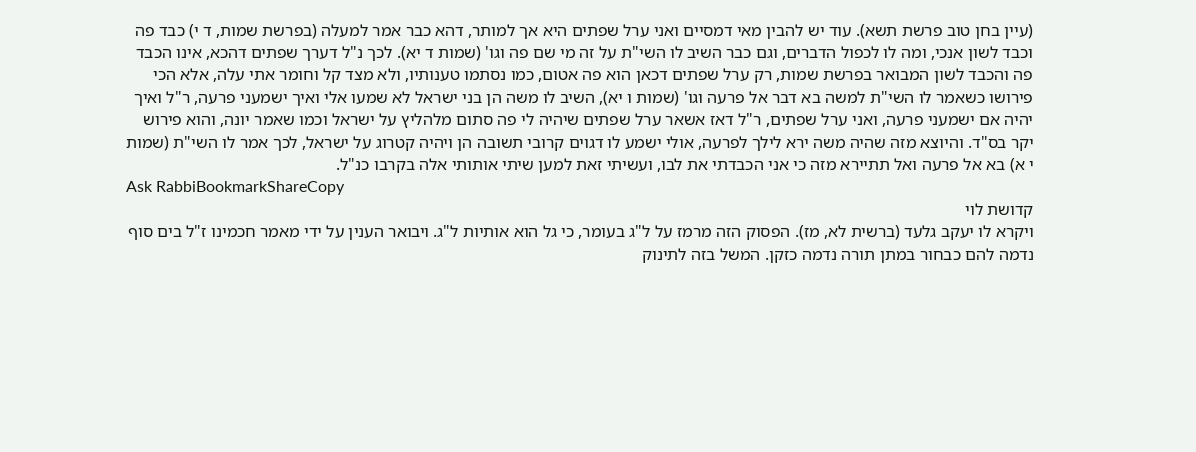(עיין בחן טוב פרשת תשא). עוד יש להבין מאי דמסיים ואני ערל שפתים היא אך למותר, דהא כבר אמר למעלה (בפרשת שמות, ד י) כבד פה וכבד לשון אנכי, ומה לו לכפול הדברים, וגם כבר השיב לו השי"ת על זה מי שם פה וגו' (שמות ד יא). לכך נ"ל דערך שפתים דהכא, אינו הכבד פה והכבד לשון המבואר בפרשת שמות, רק ערל שפתים דכאן הוא פה אטום, כמו נסתמו טענותיו, ולא מצד קל וחומר אתי עלה, אלא הכי פירושו כשאמר לו השי"ת למשה בא דבר אל פרעה וגו' (שמות ו יא), השיב לו משה הן בני ישראל לא שמעו אלי ואיך ישמעני פרעה, ר"ל ואיך יהיה אם ישמעני פרעה, ואני ערל שפתים, ר"ל דאז אשאר ערל שפתים שיהיה לי פה סתום מלהליץ על ישראל וכמו שאמר יונה, והוא פירוש יקר בס"ד. והיוצא מזה שהיה משה ירא לילך לפרעה, אולי ישמע לו דגוים קרובי תשובה הן ויהיה קטרוג על ישראל, לכך אמר לו השי"ת (שמות י א) בא אל פרעה ואל תתיירא מזה כי אני הכבדתי את לבו, ועשיתי זאת למען שיתי אותותי אלה בקרבו כנ"ל.
Ask RabbiBookmarkShareCopy
קדושת לוי
ויקרא לו יעקב גלעד (ברשית לא, מז). הפסוק הזה מרמז על ל"ג בעומר, כי גל הוא אותיות ל"ג. ויבואר הענין על ידי מאמר חכמינו ז"ל בים סוף נדמה להם כבחור במתן תורה נדמה כזקן. המשל בזה לתינוק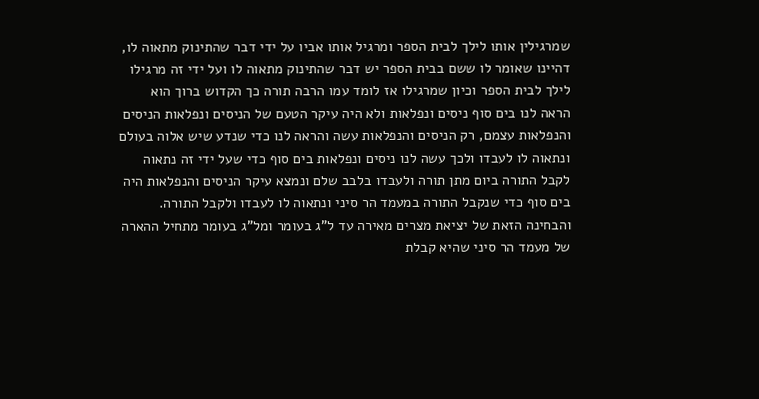שמרגילין אותו לילך לבית הספר ומרגיל אותו אביו על ידי דבר שהתינוק מתאוה לו, דהיינו שאומר לו ששם בבית הספר יש דבר שהתינוק מתאוה לו ועל ידי זה מרגילו לילך לבית הספר וכיון שמרגילו אז לומד עמו הרבה תורה כך הקדוש ברוך הוא הראה לנו בים סוף ניסים ונפלאות ולא היה עיקר הטעם של הניסים ונפלאות הניסים והנפלאות עצמם, רק הניסים והנפלאות עשה והראה לנו כדי שנדע שיש אלוה בעולם ונתאוה לו לעבדו ולכך עשה לנו ניסים ונפלאות בים סוף כדי שעל ידי זה נתאוה לקבל התורה ביום מתן תורה ולעבדו בלבב שלם ונמצא עיקר הניסים והנפלאות היה בים סוף כדי שנקבל התורה במעמד הר סיני ונתאוה לו לעבדו ולקבל התורה. והבחינה הזאת של יציאת מצרים מאירה עד ל"ג בעומר ומל"ג בעומר מתחיל ההארה של מעמד הר סיני שהיא קבלת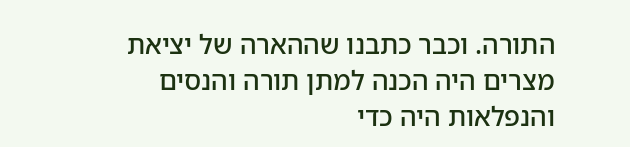התורה. וכבר כתבנו שההארה של יציאת מצרים היה הכנה למתן תורה והנסים והנפלאות היה כדי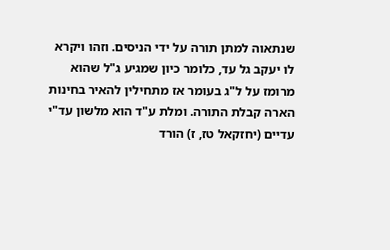שנתאוה למתן תורה על ידי הניסים. וזהו ויקרא לו יעקב גל עד, כלומר כיון שמגיע ג"ל שהוא מרומז על ל"ג בעומר אז מתחילין להאיר בחינות הארה קבלת התורה. ומלת ע"ד הוא מלשון עד"י עדיים (יחזקאל טז, ז) הורד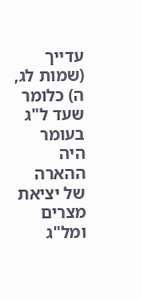עדייך (שמות לג, ה) כלומר שעד ל"ג בעומר היה ההארה של יציאת מצרים ומל"ג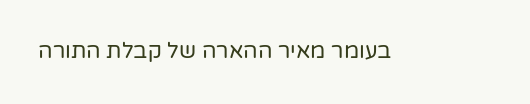בעומר מאיר ההארה של קבלת התורה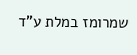שמרומז במלת ע"ד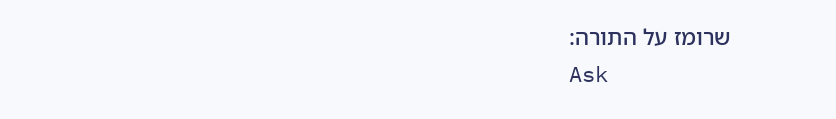שרומז על התורה:
Ask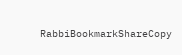RabbiBookmarkShareCopy